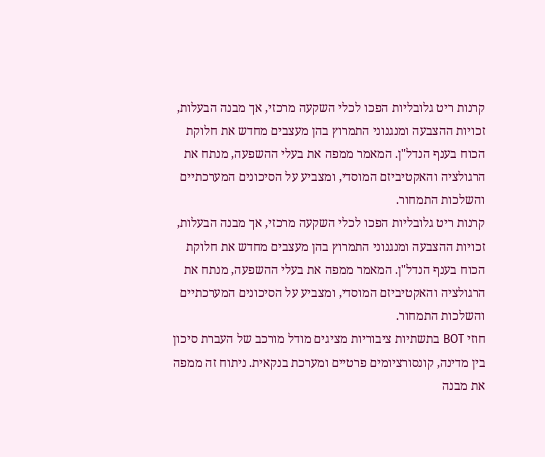קרנות ריט גלובליות הפכו לכלי השקעה מרכזי, אך מבנה הבעלות, זכויות ההצבעה ומנגנוני התמרוץ בהן מעצבים מחדש את חלוקת הכוח בענף הנדל"ן. המאמר ממפה את בעלי ההשפעה, מנתח את הרגולציה והאקטיביזם המוסדי, ומצביע על הסיכונים המערכתיים והשלכות התמחור.
קרנות ריט גלובליות הפכו לכלי השקעה מרכזי, אך מבנה הבעלות, זכויות ההצבעה ומנגנוני התמרוץ בהן מעצבים מחדש את חלוקת הכוח בענף הנדל"ן. המאמר ממפה את בעלי ההשפעה, מנתח את הרגולציה והאקטיביזם המוסדי, ומצביע על הסיכונים המערכתיים והשלכות התמחור.
חוזי BOT בתשתיות ציבוריות מציגים מודל מורכב של העברת סיכון בין מדינה, קונסורציומים פרטיים ומערכת בנקאית. ניתוח זה ממפה את מבנה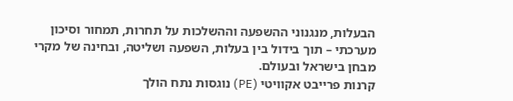הבעלות, מנגנוני ההשפעה וההשלכות על תחרות, תמחור וסיכון מערכתי – תוך בידול בין בעלות, השפעה ושליטה, ובחינה של מקרי מבחן בישראל ובעולם.
קרנות פרייבט אקוויטי (PE) נוגסות נתח הולך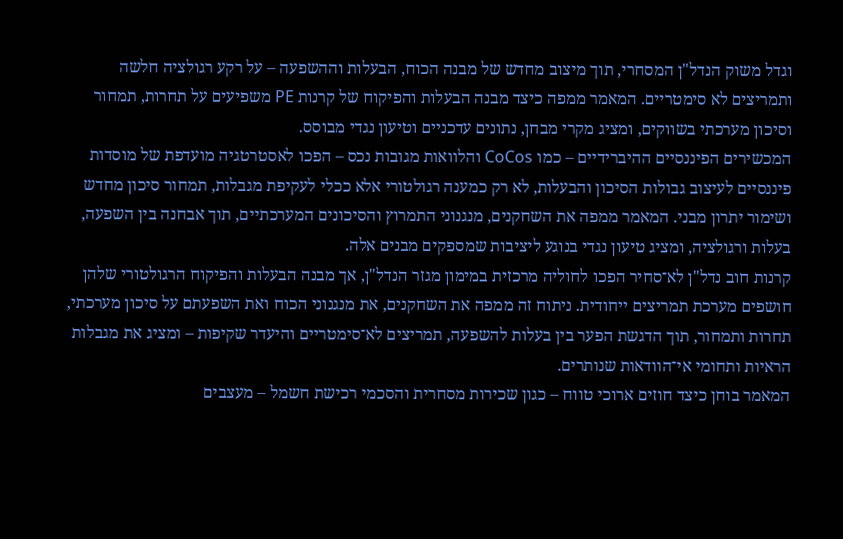וגדל משוק הנדל"ן המסחרי, תוך מיצוב מחדש של מבנה הכוח, הבעלות וההשפעה – על רקע רגולציה חלשה ותמריצים לא סימטריים. המאמר ממפה כיצד מבנה הבעלות והפיקוח של קרנות PE משפיעים על תחרות, תמחור וסיכון מערכתי בשווקים, ומציג מקרי מבחן, נתונים עדכניים וטיעון נגדי מבוסס.
המכשירים הפיננסיים ההיברידיים – כמו CoCos והלוואות מגובות נכס – הפכו לאסטרטגיה מועדפת של מוסדות פיננסיים לעיצוב גבולות הסיכון והבעלות, לא רק כמענה רגולטורי אלא ככלי לעקיפת מגבלות, תמחור סיכון מחדש ושימור יתרון מבני. המאמר ממפה את השחקנים, מנגנוני התמרוץ והסיכונים המערכתיים, תוך אבחנה בין השפעה, בעלות ורגולציה, ומציג טיעון נגדי בנוגע ליציבות שמספקים מבנים אלה.
קרנות חוב נדל"ן לא־סחיר הפכו לחוליה מרכזית במימון מגזר הנדל"ן, אך מבנה הבעלות והפיקוח הרגולטורי שלהן חושפים מערכת תמריצים ייחודית. ניתוח זה ממפה את השחקנים, את מנגנוני הכוח ואת השפעתם על סיכון מערכתי, תחרות ותמחור, תוך הדגשת הפער בין בעלות להשפעה, תמריצים לא־סימטריים והיעדר שקיפות – ומציג את מגבלות הראיות ותחומי אי־הוודאות שנותרים.
המאמר בוחן כיצד חוזים ארוכי טווח – כגון שכירות מסחרית והסכמי רכישת חשמל – מעצבים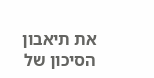את תיאבון הסיכון של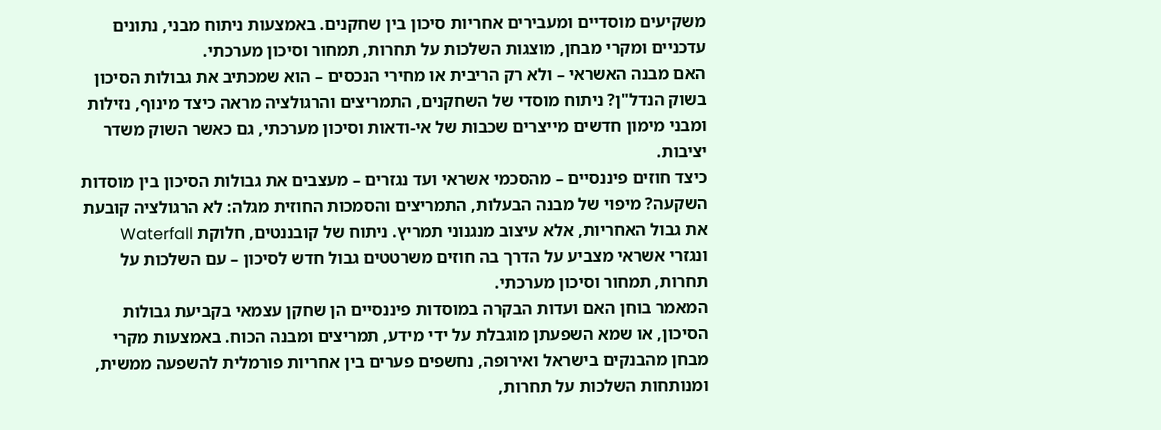משקיעים מוסדיים ומעבירים אחריות סיכון בין שחקנים. באמצעות ניתוח מבני, נתונים עדכניים ומקרי מבחן, מוצגות השלכות על תחרות, תמחור וסיכון מערכתי.
האם מבנה האשראי – ולא רק הריבית או מחירי הנכסים – הוא שמכתיב את גבולות הסיכון בשוק הנדל"ן? ניתוח מוסדי של השחקנים, התמריצים והרגולציה מראה כיצד מינוף, נזילות ומבני מימון חדשים מייצרים שכבות של אי-ודאות וסיכון מערכתי, גם כאשר השוק משדר יציבות.
כיצד חוזים פיננסיים – מהסכמי אשראי ועד נגזרים – מעצבים את גבולות הסיכון בין מוסדות השקעה? מיפוי של מבנה הבעלות, התמריצים והסמכות החוזית מגלה: לא הרגולציה קובעת את גבול האחריות, אלא עיצוב מנגנוני תמריץ. ניתוח של קובננטים, חלוקת Waterfall ונגזרי אשראי מצביע על הדרך בה חוזים משרטטים גבול חדש לסיכון – עם השלכות על תחרות, תמחור וסיכון מערכתי.
המאמר בוחן האם ועדות הבקרה במוסדות פיננסיים הן שחקן עצמאי בקביעת גבולות הסיכון, או שמא השפעתן מוגבלת על ידי מידע, תמריצים ומבנה הכוח. באמצעות מקרי מבחן מהבנקים בישראל ואירופה, נחשפים פערים בין אחריות פורמלית להשפעה ממשית, ומנותחות השלכות על תחרות,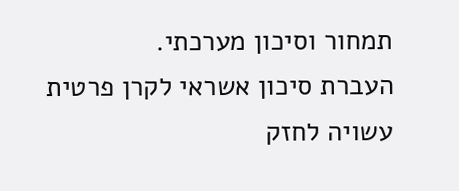תמחור וסיכון מערכתי.
העברת סיכון אשראי לקרן פרטית עשויה לחזק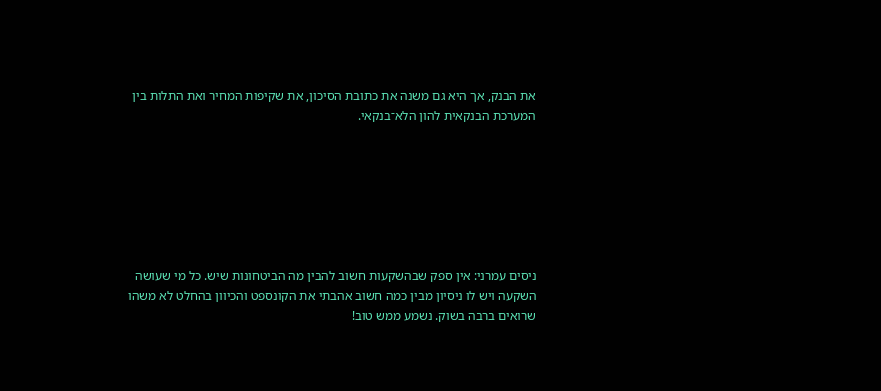את הבנק, אך היא גם משנה את כתובת הסיכון, את שקיפות המחיר ואת התלות בין המערכת הבנקאית להון הלא־בנקאי.







ניסים עמרני: אין ספק שבהשקעות חשוב להבין מה הביטחונות שיש. כל מי שעושה השקעה ויש לו ניסיון מבין כמה חשוב אהבתי את הקונספט והכיוון בהחלט לא משהו שרואים ברבה בשוק. נשמע ממש טוב!